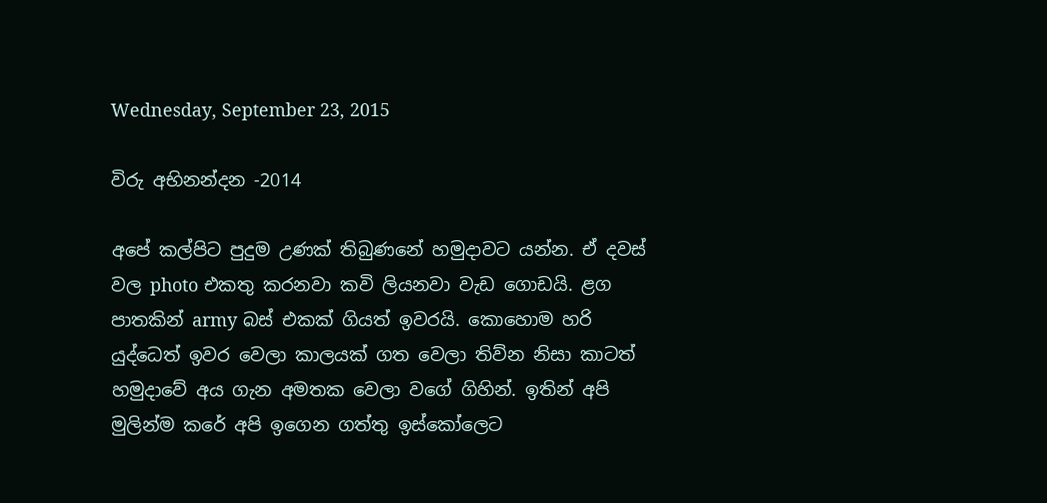Wednesday, September 23, 2015

විරු අභිනන්දන -2014

අපේ කල්පිට පුදුම උණක් තිබුණනේ හමුදාවට යන්න. ඒ දවස් වල photo එකතු කරනවා කවි ලියනවා වැඩ ගොඩයි. ළග පාතකින් army බස් එකක් ගියත් ඉවරයි. කොහොම හරි යුද්ධෙත් ඉවර වෙලා කාලයක් ගත වෙලා තිව්න නිසා කාටත් හමුදාවේ අය ගැන අමතක වෙලා වගේ ගිහින්. ඉතින් අපි මුලින්ම කරේ අපි ඉගෙන ගත්තු ඉස්කෝලෙට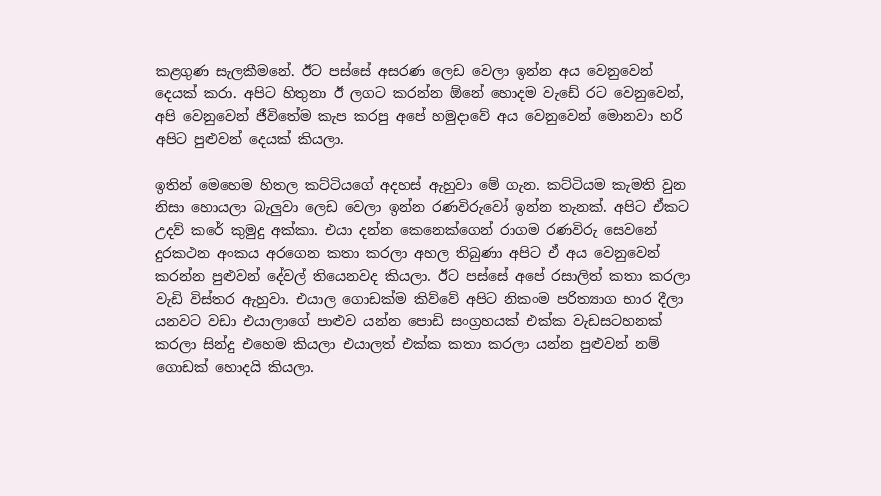කළගුණ සැලකීමනේ. ඊට පස්සේ අසරණ ලෙඩ වෙලා ඉන්න අය වෙනුවෙන් දෙයක් කරා. අපිට හිතුනා ඊ ලගට කරන්න ඕනේ හොදම වැඩේ රට වෙනුවෙන්, අපි වෙනුවෙන් ජීවිතේම කැප කරපු අපේ හමුදාවේ අය වෙනුවෙන් මොනවා හරි අපිට පුළුවන් දෙයක් කියලා.

ඉතින් මෙහෙම හිතල කට්ටියගේ අදහස් ඇහුවා මේ ගැන. කට්ටියම කැමති වුන නිසා හොයලා බැලුවා ලෙඩ වෙලා ඉන්න රණවිරුවෝ ඉන්න තැනක්. අපිට ඒකට උදව් කරේ කුමුදු අක්කා. එයා දන්න කෙනෙක්ගෙන් රාගම රණවිරු සෙවනේ දුරකථන අංකය අරගෙන කතා කරලා අහල තිබුණා අපිට ඒ අය වෙනුවෙන් කරන්න පුළුවන් දේවල් තියෙනවද කියලා. ඊට පස්සේ අපේ රසාලිත් කතා කරලා වැඩි විස්තර ඇහුවා. එයාල ගොඩක්ම කිව්වේ අපිට නිකංම පරිත්‍යාග භාර දීලා යනවට වඩා එයාලාගේ පාළුව යන්න පොඩි සංග්‍රහයක් එක්ක වැඩසටහනක් කරලා සින්දු එහෙම කියලා එයාලත් එක්ක කතා කරලා යන්න පුළුවන් නම් ගොඩක් හොදයි කියලා.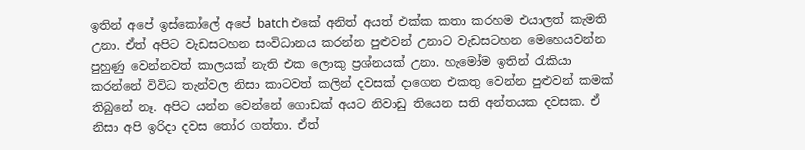ඉතින් අපේ ඉස්කෝලේ අපේ batch එකේ අනිත් අයත් එක්ක කතා කරහම එයාලත් කැමති උනා. ඒත් අපිට වැඩසටහන සංවිධානය කරන්න පුළුවන් උනාට වැඩසටහන මෙහෙයවන්න පුහුණු වෙන්නවත් කාලයක් නැති එක ලොකු ප්‍රශ්නයක් උනා. හැමෝම ඉතින් රැකියා කරන්නේ විවිධ තැන්වල නිසා කාටවත් කලින් දවසක් දාගෙන එකතු වෙන්න පුළුවන් කමක් තිබුනේ නෑ. අපිට යන්න වෙන්නේ ගොඩක් අයට නිවාඩු තියෙන සති අන්තයක දවසක. ඒ නිසා අපි ඉරිදා දවස තෝර ගත්තා. ඒත්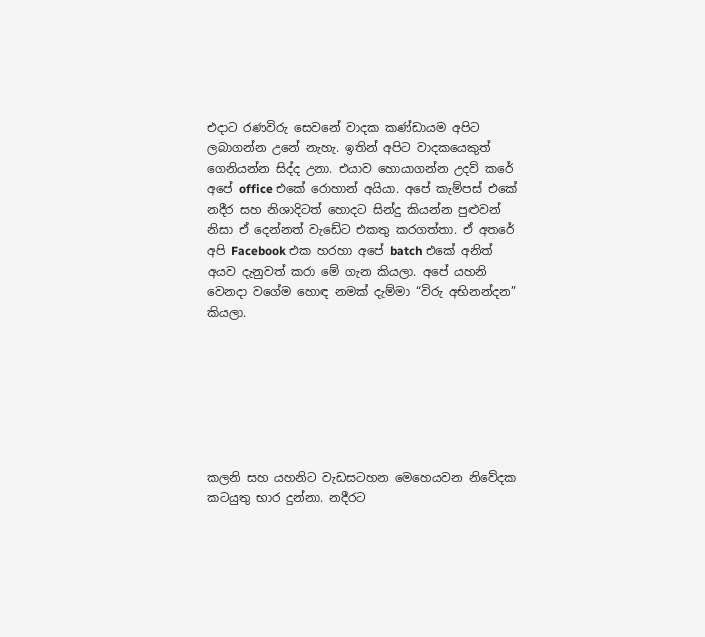එදාට රණවිරු සෙවනේ වාදක කණ්ඩායම අපිට ලබාගන්න උනේ නැහැ. ඉතින් අපිට වාදකයෙකුත් ගෙනියන්න සිද්ද උනා. එයාව හොයාගන්න උදව් කරේ අපේ office එකේ රොහාන් අයියා. අපේ කැම්පස් එකේ නදීර සහ නිශාදිටත් හොදට සින්දු කියන්න පුළුවන් නිසා ඒ දෙන්නත් වැඩේට එකතු කරගත්තා. ඒ අතරේ අපි Facebook එක හරහා අපේ batch එකේ අනිත් අයව දැනුවත් කරා මේ ගැන කියලා. අපේ යහනි වෙනදා වගේම හොඳ නමක් දැම්මා “විරු අභිනන්දන” කියලා.







කලනි සහ යහනිට වැඩසටහන මෙහෙයවන නිවේදක කටයුතු භාර දුන්නා. නදීරට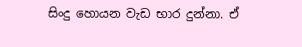සිංදු හොයන වැඩ භාර දුන්නා. ඒ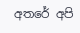අතරේ අපි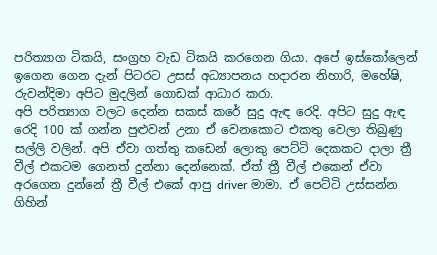පරිත්‍යාග ටිකයි, සංග්‍රහ වැඩ ටිකයි කරගෙන ගියා. අපේ ඉස්කෝලෙන් ඉගෙන ගෙන දැන් පිටරට උසස් අධ්‍යාපනය හදාරන නිහාරි, මහේෂි, රුවන්දිමා අපිට මුදලින් ගොඩක් ආධාර කරා.
අපි පරිත්‍යාග වලට දෙන්න සකස් කරේ සුදු ඇඳ රෙදි. අපිට සුදු ඇඳ රෙදි 100 ක් ගන්න පුළුවන් උනා ඒ වෙනකොට එකතු වෙලා තිබුණු සල්ලි වලින්. අපි ඒවා ගත්තු කඩෙන් ලොකු පෙට්ටි දෙකකට දාලා ත්‍රී වීල් එකටම ගෙනත් දුන්නා දෙන්නෙක්. ඒත් ත්‍රී වීල් එකෙන් ඒවා අරගෙන දුන්නේ ත්‍රී වීල් එකේ ආපු driver මාමා. ඒ පෙට්ටි උස්සන්න ගිහින්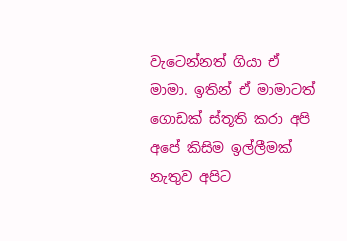වැටෙන්නත් ගියා ඒ මාමා. ඉතින් ඒ මාමාටත් ගොඩක් ස්තූති කරා අපි අපේ කිසිම ඉල්ලීමක් නැතුව අපිට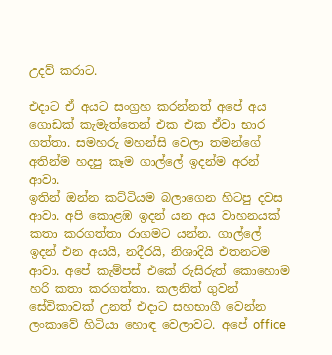උදව් කරාට.

එදාට ඒ අයට සංග්‍රහ කරන්නත් අපේ අය ගොඩක් කැමැත්තෙන් එක එක ඒවා භාර ගත්තා. සමහරු මහන්සි වෙලා තමන්ගේ අතින්ම හදපු කෑම ගාල්ලේ ඉදන්ම අරන් ආවා.
ඉතින් ඔන්න කට්ටියම බලාගෙන හිටපු දවස ආවා. අපි කොළඹ ඉදන් යන අය වාහනයක් කතා කරගත්තා රාගමට යන්න. ගාල්ලේ ඉදන් එන අයයි, නදීරයි, නිශාදියි එතනටම ආවා. අපේ කැම්පස් එකේ රුසිරුත් කොහොම හරි කතා කරගත්තා. කලනිත් ගුවන් සේවිකාවක් උනත් එදාට සහභාගී වෙන්න ලංකාවේ හිටියා හොඳ වෙලාවට. අපේ office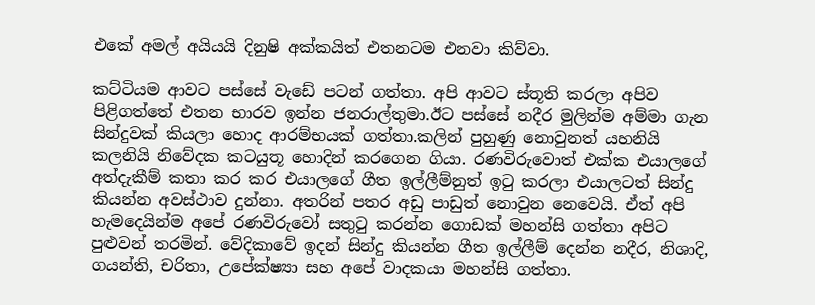එකේ අමල් අයියයි දිනුෂි අක්කයිත් එතනටම එනවා කිව්වා.

කට්ටියම ආවට පස්සේ වැඩේ පටන් ගත්තා. අපි ආවට ස්තූති කරලා අපිව පිළිගත්තේ එතන භාරව ඉන්න ජනරාල්තුමා.ඊට පස්සේ නදීර මුලින්ම අම්මා ගැන සින්දුවක් කියලා හොද ආරම්භයක් ගත්තා.කලින් පුහුණු නොවුනත් යහනියි කලනියි නිවේදක කටයුතූ හොදින් කරගෙන ගියා. රණවිරුවොත් එක්ක එයාලගේ අත්දැකීම් කතා කර කර එයාලගේ ගීත ඉල්ලීම්නුත් ඉටු කරලා එයාලටත් සින්දු කියන්න අවස්ථාව දුන්නා. අතරින් පතර අඩු පාඩුත් නොවුන නෙවෙයි. ඒත් අපි හැමදෙයින්ම අපේ රණවිරුවෝ සතුටු කරන්න ගොඩක් මහන්සි ගත්තා අපිට පුළුවන් තරමින්. වේදිකාවේ ඉදන් සින්දු කියන්න ගීත ඉල්ලීම් දෙන්න නදීර, නිශාදි, ගයන්ති, චරිතා, උපේක්ෂ්‍යා සහ අපේ වාදකයා මහන්සි ගත්තා.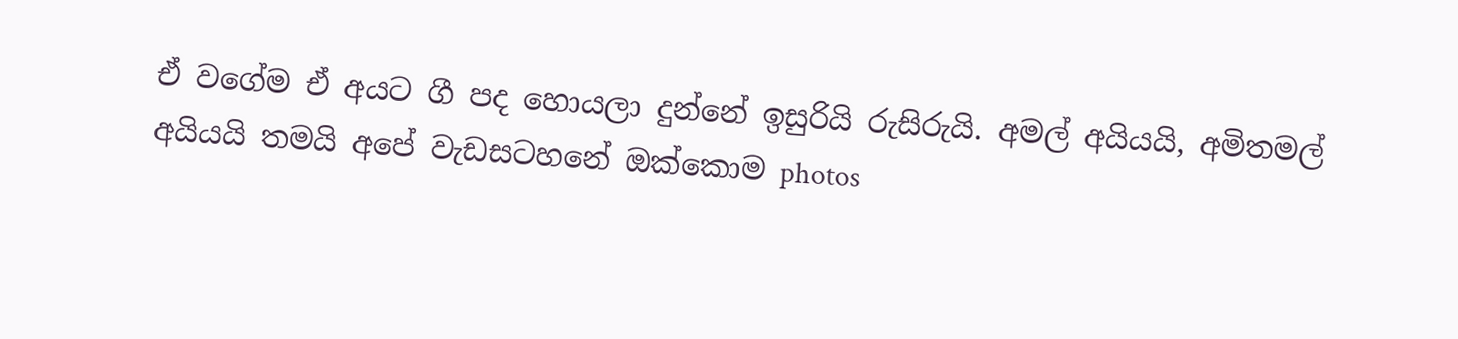ඒ වගේම ඒ අයට ගී පද හොයලා දුන්නේ ඉසුරියි රුසිරුයි. අමල් අයියයි, අමිතමල් අයියයි තමයි අපේ වැඩසටහනේ ඔක්කොම photos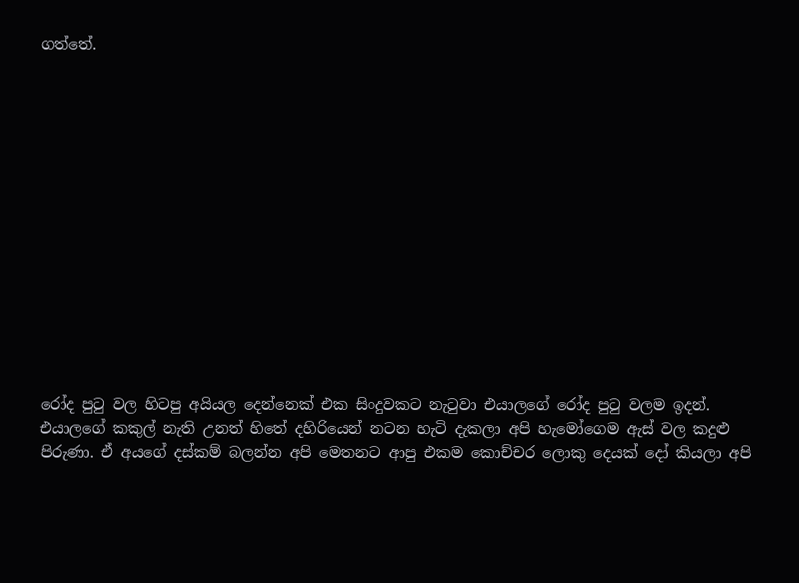ගත්තේ.














රෝද පුටු වල හිටපු අයියල දෙන්නෙක් එක සිංදුවකට නැටුවා එයාලගේ රෝද පුටු වලම ඉදන්. එයාලගේ කකුල් නැති උනත් හිතේ දහිරියෙන් නටන හැටි දැකලා අපි හැමෝගෙම ඇස් වල කදුළු පිරුණා. ඒ අයගේ දස්කම් බලන්න අපි මෙතනට ආපු එකම කොච්චර ලොකු දෙයක් දෝ කියලා අපි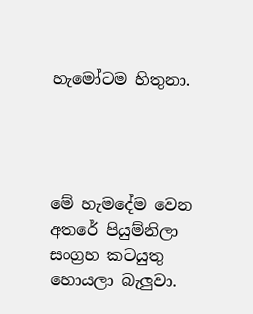හැමෝටම හිතුනා.




මේ හැමදේම වෙන අතරේ පියුම්නිලා සංග්‍රහ කටයුතු හොයලා බැලුවා.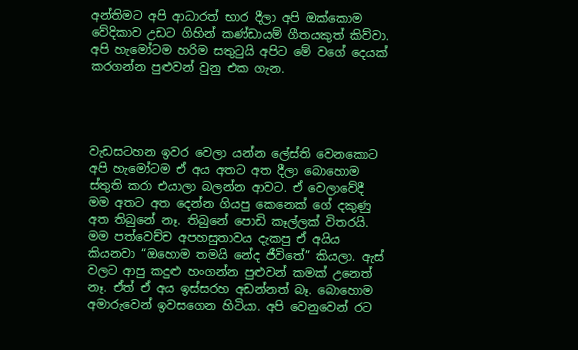අන්තිමට අපි ආධාරත් භාර දීලා අපි ඔක්කොම වේදිකාව උඩට ගිහින් කණ්ඩායම් ගීතයකුත් කිව්වා. අපි හැමෝටම හරිම සතුටුයි අපිට මේ වගේ දෙයක් කරගන්න පුළුවන් වුනු එක ගැන.




වැඩසටහන ඉවර වෙලා යන්න ලේස්ති වෙනකොට අපි හැමෝටම ඒ අය අතට අත දීලා බොහොම ස්තුති කරා එයාලා බලන්න ආවට. ඒ වෙලාවේදී මම අතට අත දෙන්න ගියපු කෙනෙක් ගේ දකුණු අත තිබුනේ නෑ. තිබුනේ පොඩි කෑල්ලක් විතරයි. මම පත්වෙච්ච අපහසුතාවය දැකපු ඒ අයිය කියනවා “ඔහොම තමයි නේද ජීවිතේ” කියලා. ඇස් වලට ආපු කදුළු හංගන්න පුළුවන් කමක් උනෙත් නෑ. ඒත් ඒ අය ඉස්සරහ අඩන්නත් බෑ. බොහොම අමාරුවෙන් ඉවසගෙන හිටියා. අපි වෙනුවෙන් රට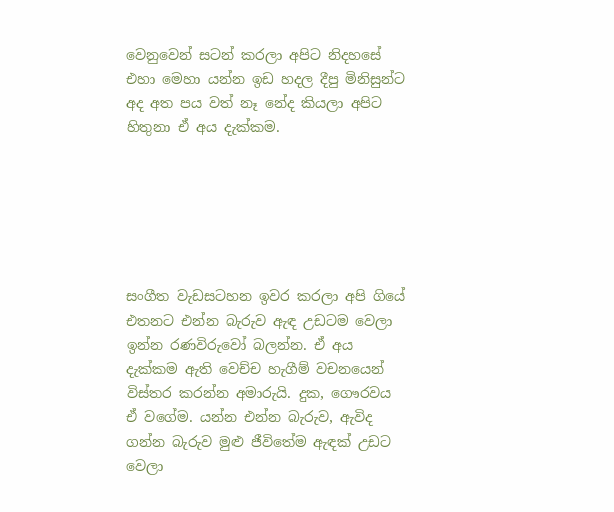වෙනුවෙන් සටන් කරලා අපිට නිදහසේ එහා මෙහා යන්න ඉඩ හදල දීපු මිනිසුන්ට අද අත පය වත් නෑ නේද කියලා අපිට හිතුනා ඒ අය දැක්කම.






සංගීත වැඩසටහන ඉවර කරලා අපි ගියේ එතනට එන්න බැරුව ඇඳ උඩටම වෙලා ඉන්න රණවිරුවෝ බලන්න. ඒ අය දැක්කම ඇති වෙච්ච හැගීම් වචනයෙන් විස්තර කරන්න අමාරුයි. දුක, ගෞරවය ඒ වගේම. යන්න එන්න බැරුව, ඇවිද ගන්න බැරුව මුළු ජීවිතේම ඇඳක් උඩට වෙලා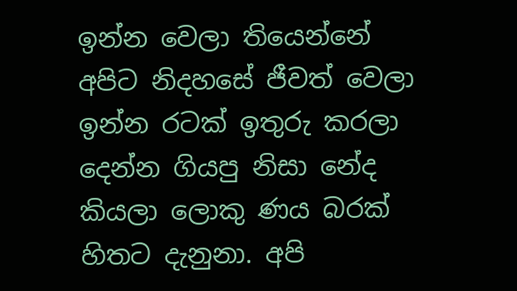ඉන්න වෙලා තියෙන්නේ අපිට නිදහසේ ජීවත් වෙලා ඉන්න රටක් ඉතුරු කරලා දෙන්න ගියපු නිසා නේද කියලා ලොකු ණය බරක් හිතට දැනුනා. අපි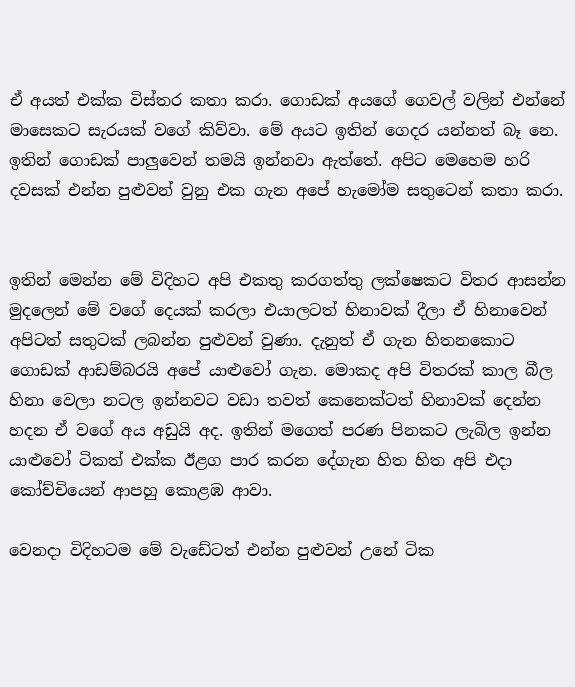ඒ අයත් එක්ක විස්තර කතා කරා. ගොඩක් අයගේ ගෙවල් වලින් එන්නේ මාසෙකට සැරයක් වගේ කිව්වා. මේ අයට ඉතින් ගෙදර යන්නත් බෑ නෙ. ඉතින් ගොඩක් පාලුවෙන් තමයි ඉන්නවා ඇත්තේ. අපිට මෙහෙම හරි දවසක් එන්න පුළුවන් වුනු එක ගැන අපේ හැමෝම සතුටෙන් කතා කරා.


ඉතින් මෙන්න මේ විදිහට අපි එකතු කරගත්තු ලක්ෂෙකට විතර ආසන්න මුදලෙන් මේ වගේ දෙයක් කරලා එයාලටත් හිනාවක් දීලා ඒ හිනාවෙන් අපිටත් සතුටක් ලබන්න පුළුවන් වුණා. දැනුත් ඒ ගැන හිතනකොට ගොඩක් ආඩම්බරයි අපේ යාළුවෝ ගැන. මොකද අපි විතරක් කාල බීල හිනා වෙලා නටල ඉන්නවට වඩා තවත් කෙනෙක්ටත් හිනාවක් දෙන්න හදන ඒ වගේ අය අඩුයි අද. ඉතින් මගෙත් පරණ පිනකට ලැබිල ඉන්න යාළුවෝ ටිකත් එක්ක ඊළග පාර කරන දේගැන හිත හිත අපි එදා කෝච්චියෙන් ආපහු කොළඹ ආවා.

වෙනදා විදිහටම මේ වැඩේටත් එන්න පුළුවන් උනේ ටික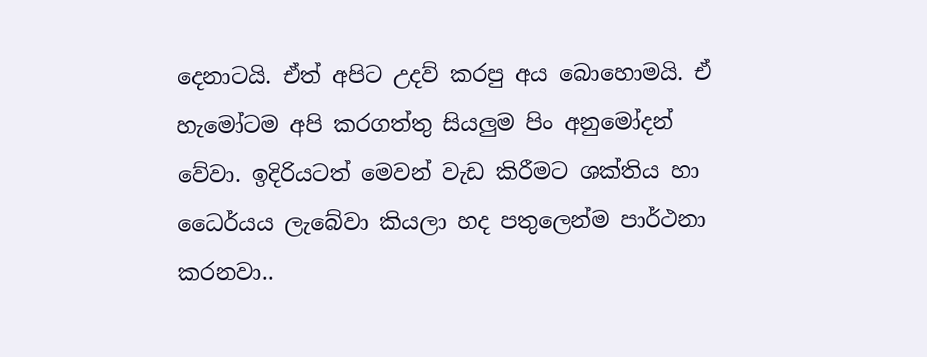දෙනාටයි. ඒත් අපිට උදව් කරපු අය බොහොමයි. ඒ හැමෝටම අපි කරගත්තු සියලුම පිං අනුමෝදන් වේවා. ඉදිරියටත් මෙවන් වැඩ කිරීමට ශක්තිය හා ධෛර්යය ලැබේවා කියලා හද පතුලෙන්ම පාර්ථනා කරනවා..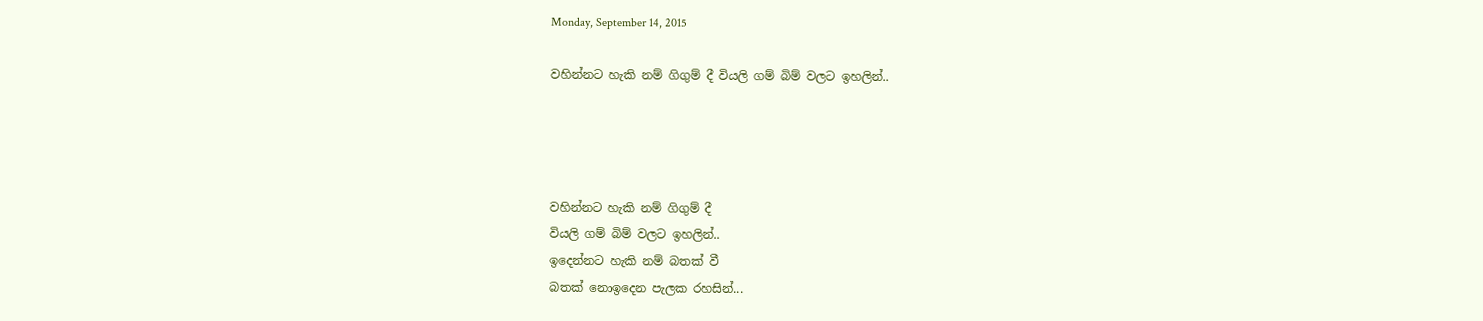Monday, September 14, 2015

වහින්නට හැකි නම් ගිගුම් දී වියලි ගම් බිම් වලට ඉහලින්..




වහින්නට හැකි නම් ගිගුම් දී
වියලි ගම් බිම් වලට ඉහලින්..
ඉදෙන්නට හැකි නම් බතක් වී
බතක් නොඉදෙන පැලක රහසින්...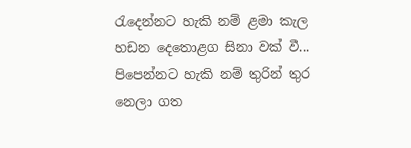රැදෙන්නට හැකි නම් ළමා කැල
හඩන දෙතොළග සිනා වක් වී...
පිපෙන්නට හැකි නම් තුරින් තුර
නෙලා ගත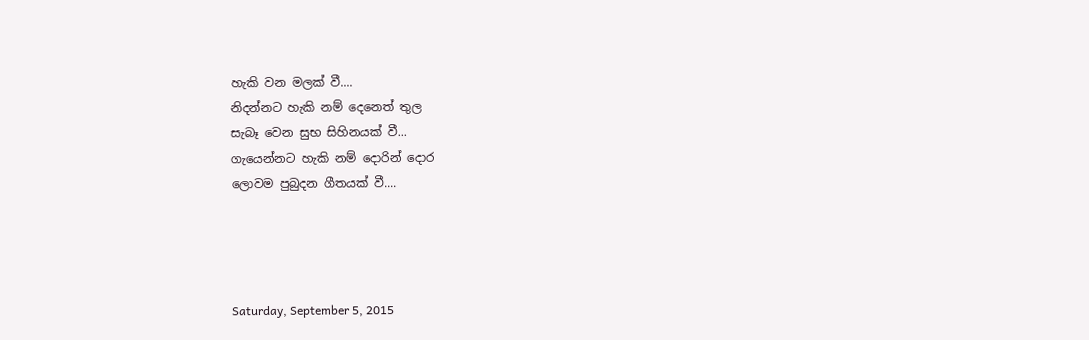හැකි වන මලක් වී....
නිදන්නට හැකි නම් දෙනෙත් තුල
සැබෑ වෙන සුභ සිහිනයක් වී...
ගැයෙන්නට හැකි නම් දොරින් දොර
ලොවම පුබුදන ගීතයක් වී....




Saturday, September 5, 2015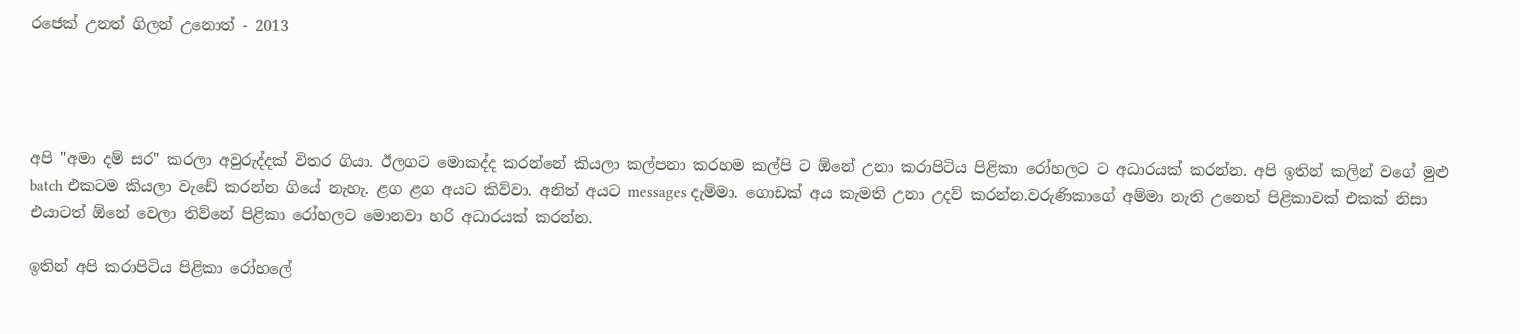රජෙක් උනත් ගිලන් උනොත් - 2013




අපි "අමා දම් සර" කරලා අවුරුද්දක් විතර ගියා. ඊලගට මොකද්ද කරන්නේ කියලා කල්පනා කරහම කල්පි ට ඕනේ උනා කරාපිටිය පිළිකා රෝහලට ට අධාරයක් කරන්න. අපි ඉතින් කලින් වගේ මුළු batch එකටම කියලා වැඩේ කරන්න ගියේ නැහැ. ළග ළග අයට කිව්වා. අනිත් අයට messages දැම්මා. ගොඩක් අය කැමති උනා උදව් කරන්න.වරුණිකාගේ අම්මා නැති උනෙත් පිළිකාවක් එකක් නිසා එයාටත් ඕනේ වෙලා තිව්නේ පිළිකා රෝහලට මොනවා හරි අධාරයක් කරන්න.

ඉතින් අපි කරාපිටිය පිළිකා රෝහලේ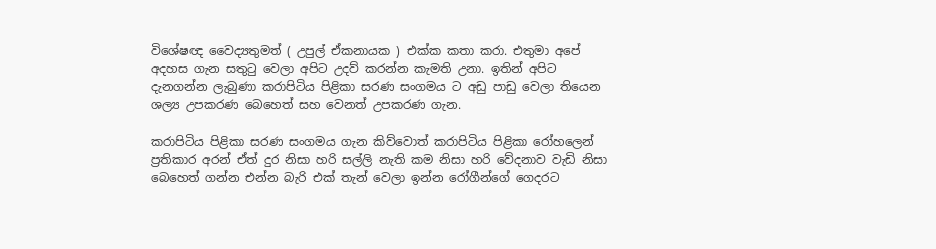විශේෂඥ වෛද්‍යතුමත් ( උපුල් ඒකනායක ) එක්ක කතා කරා. එතුමා අපේ අදහස ගැන සතුටු වෙලා අපිට උදව් කරන්න කැමති උනා. ඉතින් අපිට දැනගන්න ලැබුණා කරාපිටිය පිළිකා සරණ සංගමය ට අඩු පාඩු වෙලා තියෙන ශල්‍ය උපකරණ බෙහෙත් සහ වෙනත් උපකරණ ගැන.

කරාපිටිය පිළිකා සරණ සංගමය ගැන කිව්වොත් කරාපිටිය පිළිකා රෝහලෙන් ප්‍රතිකාර අරන් ඒත් දුර නිසා හරි සල්ලි නැති කම නිසා හරි වේදනාව වැඩි නිසා බෙහෙත් ගන්න එන්න බැරි එක් තැන් වෙලා ඉන්න රෝගීන්ගේ ගෙදරට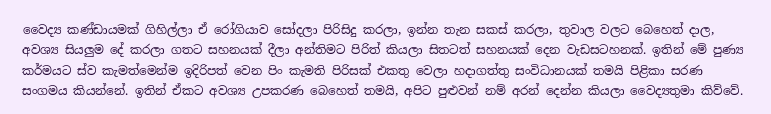වෛද්‍ය කණ්ඩායමක් ගිහිල්ලා ඒ රෝගියාව සෝදලා පිරිසිදු කරලා, ඉන්න තැන සකස් කරලා, තුවාල වලට බෙහෙත් දාල, අවශ්‍ය සියලුම දේ කරලා ගතට සහනයක් දීලා අන්තිමට පිරිත් කියලා සිතටත් සහනයක් දෙන වැඩසටහනක්. ඉතින් මේ පුණ්‍ය කර්මයට ස්ව කැමත්මෙන්ම ඉදිරිපත් වෙන පිං කැමති පිරිසක් එකතු වෙලා හදාගත්තු සංවිධානයක් තමයි පිළිකා සරණ සංගමය කියන්නේ. ඉතින් ඒකට අවශ්‍ය උපකරණ බෙහෙත් තමයි, අපිට පුළුවන් නම් අරන් දෙන්න කියලා වෛද්‍යතුමා කිව්වේ.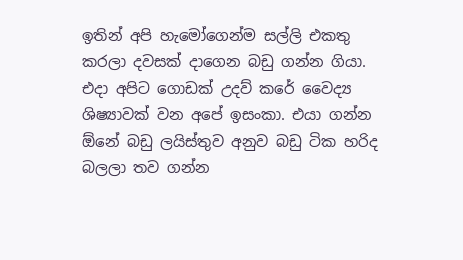ඉතින් අපි හැමෝගෙන්ම සල්ලි එකතු කරලා දවසක් දාගෙන බඩු ගන්න ගියා. එදා අපිට ගොඩක් උදව් කරේ වෛද්‍ය ශිෂ්‍යාවක් වන අපේ ඉසංකා. එයා ගන්න ඕනේ බඩු ලයිස්තුව අනුව බඩු ටික හරිද බලලා තව ගන්න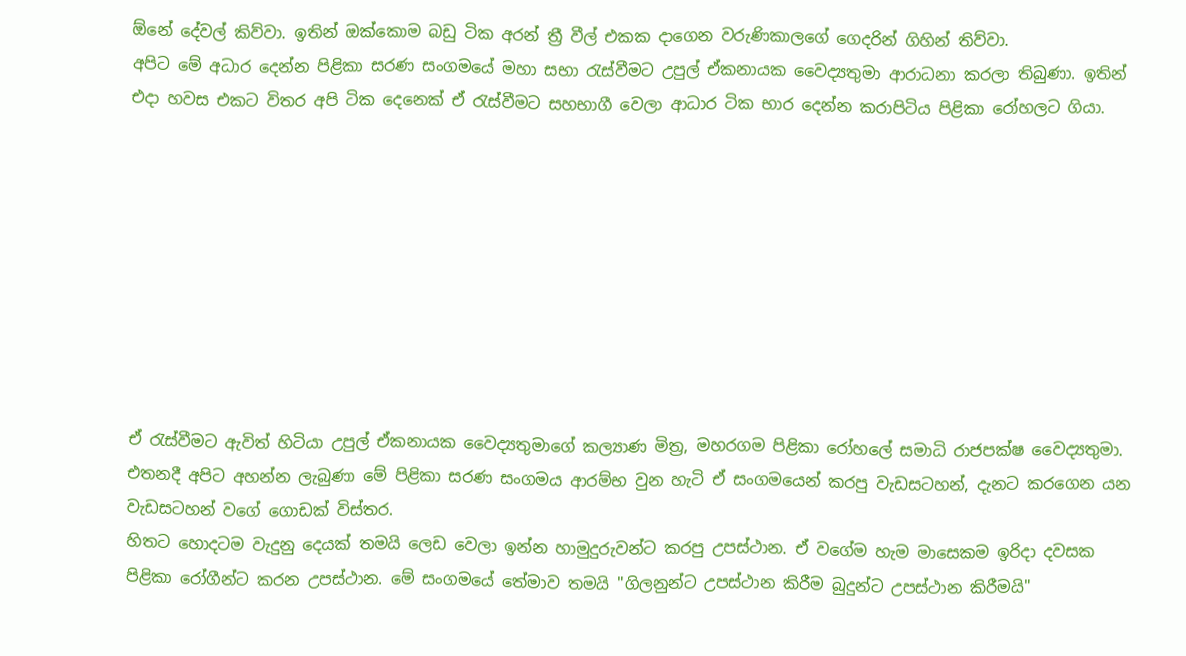ඕනේ දේවල් කිව්වා. ඉතින් ඔක්කොම බඩු ටික අරන් ත්‍රී වීල් එකක දාගෙන වරුණිකාලගේ ගෙදරින් ගිහින් තිව්වා.
අපිට මේ අධාර දෙන්න පිළිකා සරණ සංගමයේ මහා සභා රැස්වීමට උපුල් ඒකනායක වෛද්‍යතුමා ආරාධනා කරලා තිබුණා. ඉතින් එදා හවස එකට විතර අපි ටික දෙනෙක් ඒ රැස්වීමට සහභාගී වෙලා ආධාර ටික භාර දෙන්න කරාපිටිය පිළිකා රෝහලට ගියා.









ඒ රැස්වීමට ඇවිත් හිටියා උපුල් ඒකනායක වෛද්‍යතුමාගේ කල්‍යාණ මිත්‍ර, මහරගම පිළිකා රෝහලේ සමාධි රාජපක්ෂ වෛද්‍යතුමා. එතනදී අපිට අහන්න ලැබුණා මේ පිළිකා සරණ සංගමය ආරම්භ වුන හැටි ඒ සංගමයෙන් කරපු වැඩසටහන්, දැනට කරගෙන යන වැඩසටහන් වගේ ගොඩක් විස්තර.
හිතට හොදටම වැදුනු දෙයක් තමයි ලෙඩ වෙලා ඉන්න හාමුදුරුවන්ට කරපු උපස්ථාන. ඒ වගේම හැම මාසෙකම ඉරිදා දවසක පිළිකා රෝගීන්ට කරන උපස්ථාන. මේ සංගමයේ තේමාව තමයි "ගිලනුන්ට උපස්ථාන කිරීම බුදුන්ට උපස්ථාන කිරීමයි"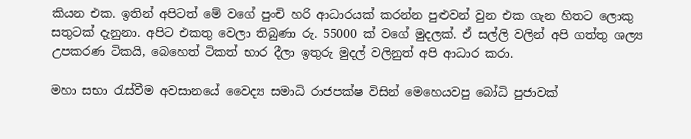කියන එක. ඉතින් අපිටත් මේ වගේ පුංචි හරි ආධාරයක් කරන්න පුළුවන් වුන එක ගැන හිතට ලොකු සතුටක් දැනුනා. අපිට එකතු වෙලා තිබුණා රු. 55000 ක් වගේ මුදලක්. ඒ සල්ලි වලින් අපි ගත්තු ශල්‍ය උපකරණ ටිකයි, බෙහෙත් ටිකත් භාර දීලා ඉතුරු මුදල් වලිනුත් අපි ආධාර කරා.

මහා සභා රැස්වීම අවසානයේ වෛද්‍ය සමාධි රාජපක්ෂ විසින් මෙහෙයවපු බෝධි පුජාවක්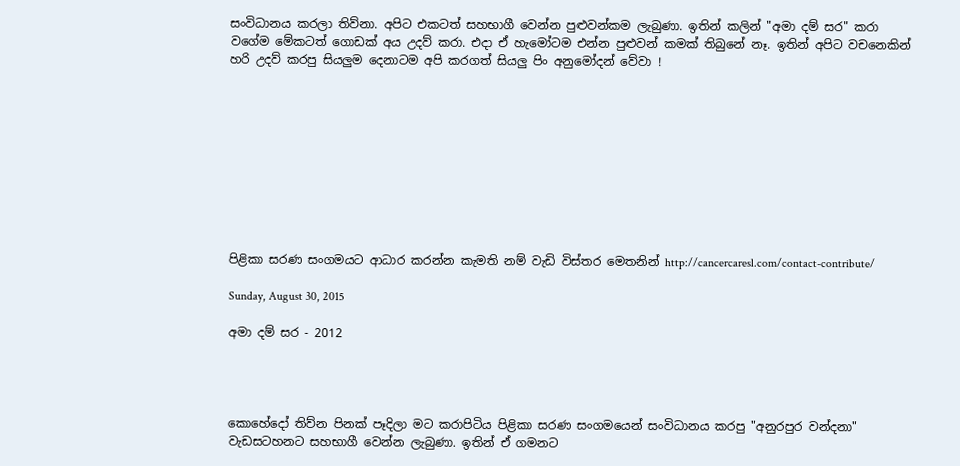සංවිධානය කරලා තිව්නා. අපිට එකටත් සහභාගී වෙන්න පුළුවන්කම ලැබුණා. ඉතින් කලින් "අමා දම් සර" කරා වගේම මේකටත් ගොඩක් අය උදව් කරා. එදා ඒ හැමෝටම එන්න පුළුවන් කමක් තිබුනේ නෑ. ඉතින් අපිට වචනෙකින් හරි උදව් කරපු සියලුම දෙනාටම අපි කරගත් සියලු පිං අනුමෝදන් වේවා !










පිළිකා සරණ සංගමයට ආධාර කරන්න කැමති නම් වැඩි විස්තර මෙතනින් http://cancercaresl.com/contact-contribute/

Sunday, August 30, 2015

අමා දම් සර - 2012




කොහේදෝ තිව්‍න පිනක් පෑදිලා මට කරාපිටිය පිළිකා සරණ සංගමයෙන් සංවිධානය කරපු "අනුරපුර වන්දනා" වැඩසටහනට සහභාගී වෙන්න ලැබුණා. ඉතින් ඒ ගමනට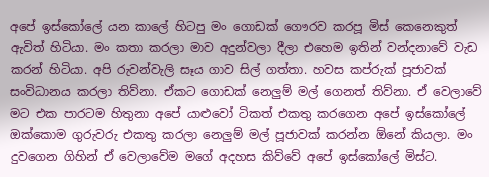අපේ ඉස්කෝලේ යන කාලේ හිටපු මං ගොඩක් ගෞරව කරපූ මිස් කෙනෙකුත් ඇවිත් හිටියා. මං කතා කරලා මාව අදුන්වලා දීලා එහෙම ඉතින් වන්දනාවේ වැඩ කරන් හිටියා. අපි රුවන්වැලි සෑය ගාව සිල් ගත්තා. හවස කප්රුක් පූජාවක් සංවිධානය කරලා තිව්නා. ඒකට ගොඩක් නෙලුම් මල් ගෙනත් තිව්නා. ඒ වෙලාවේ මට එක පාරටම හිතුනා අපේ යාළුවෝ ටිකත් එකතු කරගෙන අපේ ඉස්කෝලේ ඔක්කොම ගුරුවරු එකතු කරලා නෙලුම් මල් පූජාවක් කරන්න ඕනේ කියලා. මං දුවගෙන ගිහින් ඒ වෙලාවේම මගේ අදහස කිව්වේ අපේ ඉස්කෝලේ මිස්ට.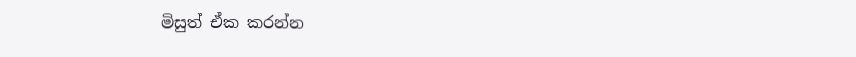මිසුත් ඒක කරන්න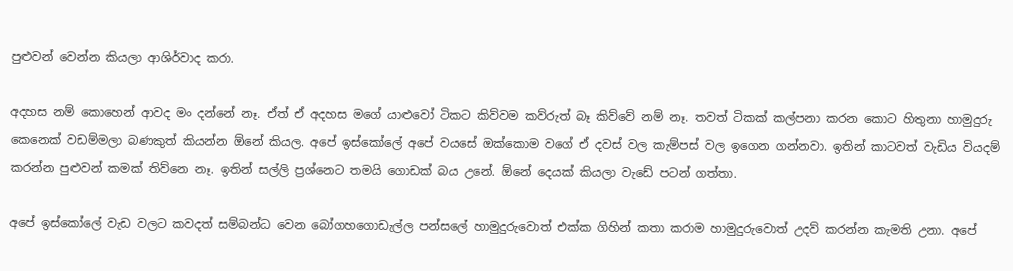පුළුවන් වෙන්න කියලා ආශිර්වාද කරා.

අදහස නම් කොහෙන් ආවද මං දන්නේ නෑ. ඒත් ඒ අදහස මගේ යාළුවෝ ටිකට කිව්වම කව්රුත් බෑ කිව්වේ නම් නෑ. තවත් ටිකක් කල්පනා කරන කොට හිතුනා හාමුදුරු කෙනෙක් වඩම්මලා බණකුත් කියන්න ඕනේ කියල. අපේ ඉස්කෝලේ අපේ වයසේ ඔක්කොම වගේ ඒ දවස් වල කැම්පස් වල ඉගෙන ගන්නවා. ඉතින් කාටවත් වැඩිය වියදම් කරන්න පුළුවන් කමක් තිව්‍නෙ නෑ. ඉතින් සල්ලි ප්‍රශ්නෙට තමයි ගොඩක් බය උනේ. ඕනේ දෙයක් කියලා වැඩේ පටන් ගත්තා.

අපේ ඉස්කෝලේ වැඩ වලට කවදත් සම්බන්ධ වෙන බෝගහගොඩැල්ල පන්සලේ හාමුදුරුවොත් එක්ක ගිහින් කතා කරාම හාමුදුරුවොත් උදව් කරන්න කැමති උනා. අපේ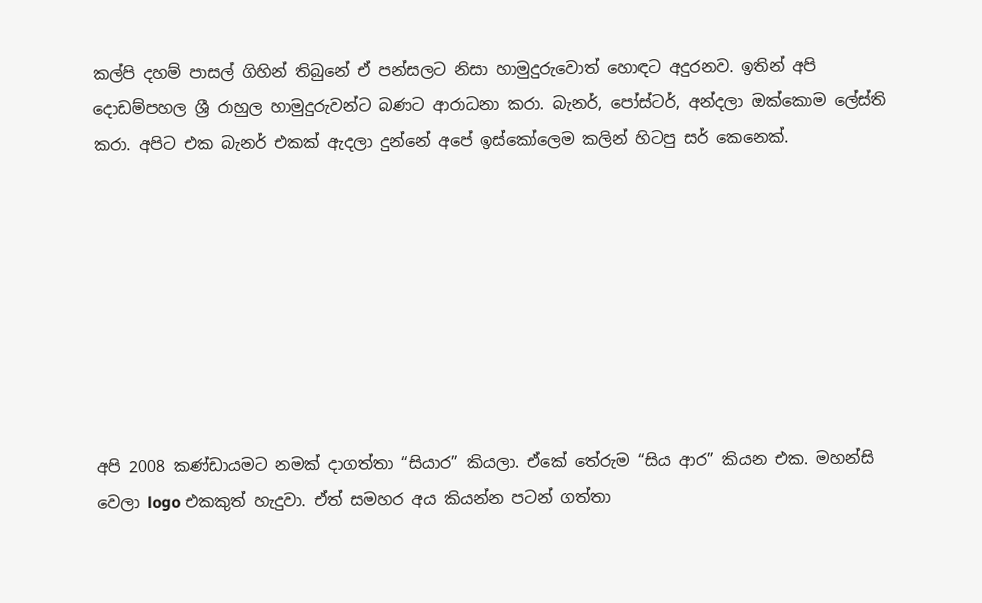කල්පි දහම් පාසල් ගිහින් තිබුනේ ඒ පන්සලට නිසා හාමුදුරුවොත් හොඳට අදුරනව. ඉතින් අපි දොඩම්පහල ශ්‍රී රාහුල හාමුදුරුවන්ට බණට ආරාධනා කරා. බැනර්, පෝස්ටර්, අන්දලා ඔක්කොම ලේස්ති කරා. අපිට එක බැනර් එකක් ඇදලා දුන්නේ අපේ ඉස්කෝලෙම කලින් හිටපු සර් කෙනෙක්.








අපි 2008 කණ්ඩායමට නමක් දාගත්තා “සියාර” කියලා. ඒකේ තේරුම “සිය ආර” කියන එක. මහන්සි වෙලා logo එකකුත් හැදුවා. ඒත් සමහර අය කියන්න පටන් ගත්තා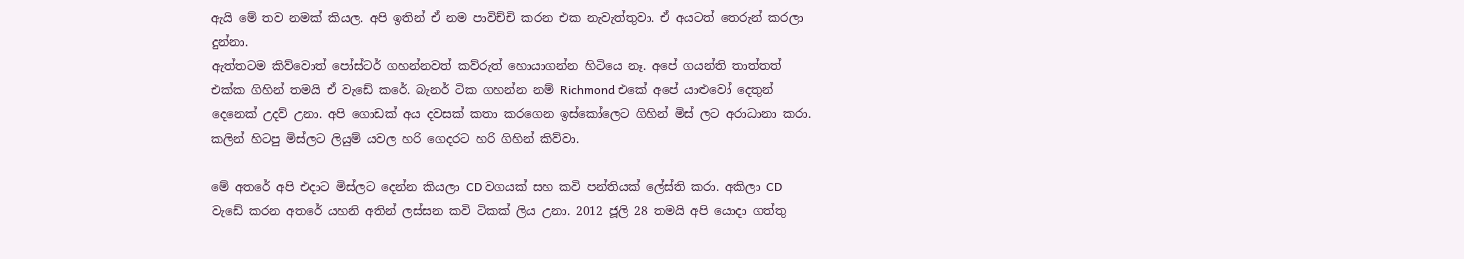ඇයි මේ තව නමක් කියල. අපි ඉතින් ඒ නම පාවිච්චි කරන එක නැවැත්තුවා. ඒ අයටත් තෙරුන් කරලා දුන්නා.
ඇත්තටම කිව්වොත් පෝස්ටර් ගහන්නවත් කව්රුත් හොයාගන්න හිටියෙ නෑ. අපේ ගයන්ති තාත්තත් එක්ක ගිහින් තමයි ඒ වැඩේ කරේ. බැනර් ටික ගහන්න නම් Richmond එකේ අපේ යාළුවෝ දෙතුන් දෙනෙක් උදව් උනා. අපි ගොඩක් අය දවසක් කතා කරගෙන ඉස්කෝලෙට ගිහින් මිස් ලට අරාධානා කරා. කලින් හිටපු මිස්ලට ලියුම් යවල හරි ගෙදරට හරි ගිහින් කිව්වා.

මේ අතරේ අපි එදාට මිස්ලට දෙන්න කියලා CD වගයක් සහ කවි පන්තියක් ලේස්ති කරා. අකිලා CD වැඩේ කරන අතරේ යහනි අතින් ලස්සන කවි ටිකක් ලිය උනා. 2012 ජූලි 28 තමයි අපි යොදා ගත්තු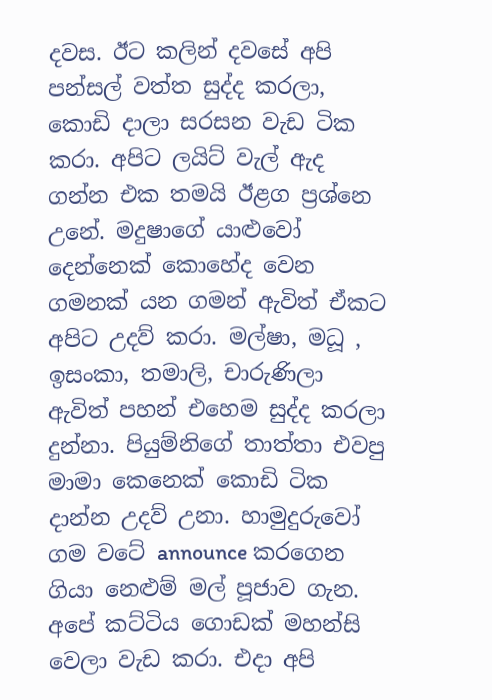දවස. ඊට කලින් දවසේ අපි පන්සල් වත්ත සුද්ද කරලා, කොඩි දාලා සරසන වැඩ ටික කරා. අපිට ලයිට් වැල් ඇද ගන්න එක තමයි ඊළග ප්‍රශ්නෙ උනේ. මදුෂාගේ යාළුවෝ දෙන්නෙක් කොහේද වෙන ගමනක් යන ගමන් ඇවිත් ඒකට අපිට උදව් කරා. මල්ෂා, මධූ , ඉසංකා, තමාලි, චාරුණිලා ඇවිත් පහන් එහෙම සුද්ද කරලා දුන්නා. පියුම්නිගේ තාත්තා එවපු මාමා කෙනෙක් කොඩි ටික දාන්න උදව් උනා. හාමුදුරුවෝ ගම වටේ announce කරගෙන ගියා නෙළුම් මල් පූජාව ගැන. අපේ කට්ටිය ගොඩක් මහන්සි වෙලා වැඩ කරා. එදා අපි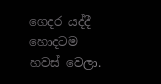ගෙදර යද්දී හොදටම හවස් වෙලා.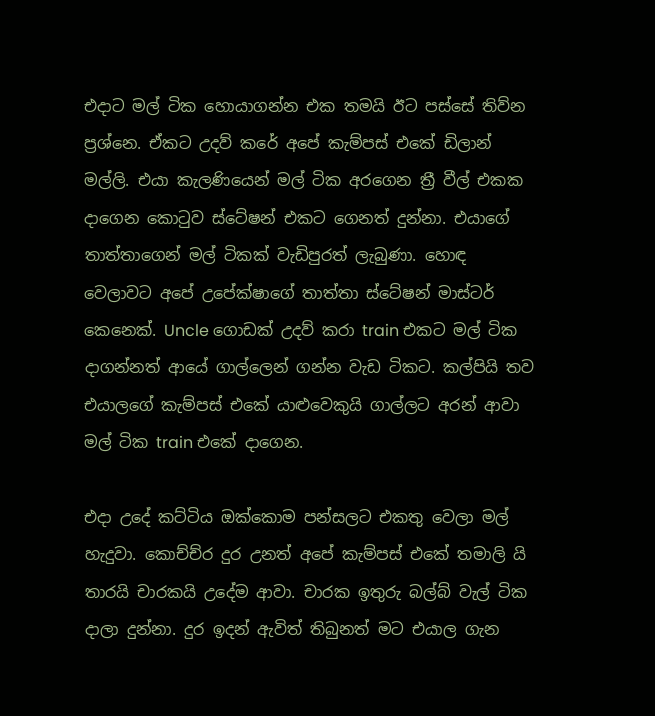එදාට මල් ටික හොයාගන්න එක තමයි ඊට පස්සේ තිව්‍න ප්‍රශ්නෙ. ඒකට උදව් කරේ අපේ කැම්පස් එකේ ඩිලාන් මල්ලි. එයා කැලණියෙන් මල් ටික අරගෙන ත්‍රී වීල් එකක දාගෙන කොටුව ස්ටේෂන් එකට ගෙනත් දුන්නා. එයාගේ තාත්තාගෙන් මල් ටිකක් වැඩිපුරත් ලැබුණා. හොඳ වෙලාවට අපේ උපේක්ෂාගේ තාත්තා ස්ටේෂන් මාස්ටර් කෙනෙක්. Uncle ගොඩක් උදව් කරා train එකට මල් ටික දාගන්නත් ආයේ ගාල්ලෙන් ගන්න වැඩ ටිකට. කල්පියි තව එයාලගේ කැම්පස් එකේ යාළුවෙකුයි ගාල්ලට අරන් ආවා මල් ටික train එකේ දාගෙන.

එදා උදේ කට්ටිය ඔක්කොම පන්සලට එකතු වෙලා මල් හැදුවා. කොච්ච්ර දුර උනත් අපේ කැම්පස් එකේ තමාලි යි තාරයි චාරකයි උදේම ආවා. චාරක ඉතුරු බල්බ් වැල් ටික දාලා දුන්නා. දුර ඉදන් ඇවිත් තිබුනත් මට එයාල ගැන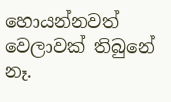හොයන්නවත් වෙලාවක් තිබුනේ නෑ.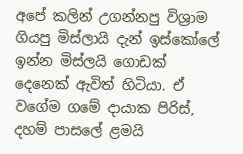අපේ කලින් උගන්නපු විශ්‍රාම ගියපු මිස්ලායි දැන් ඉස්කෝලේ ඉන්න මිස්ලයි ගොඩක් දෙනෙක් ඇවිත් හිටියා. ඒ වගේම ගමේ දායාක පිරිස්, දහම් පාසලේ ළමයි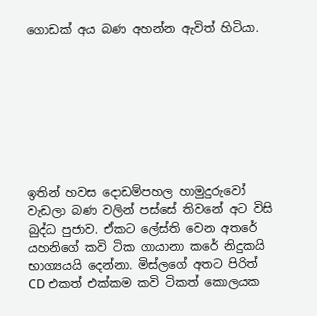ගොඩක් අය බණ අහන්න ඇවිත් හිටියා.








ඉතින් හවස දොඩම්පහල හාමුදුරුවෝ වැඩලා බණ වලින් පස්සේ තිවනේ අට විසි බුද්ධ පුජාව. ඒකට ලේස්ති වෙන අතරේ යහනිගේ කවි ටික ගායානා කරේ නිදුකයි භාග්‍යයයි දෙන්නා. මිස්ලගේ අතට පිරිත් CD එකත් එක්කම කවි ටිකත් කොලයක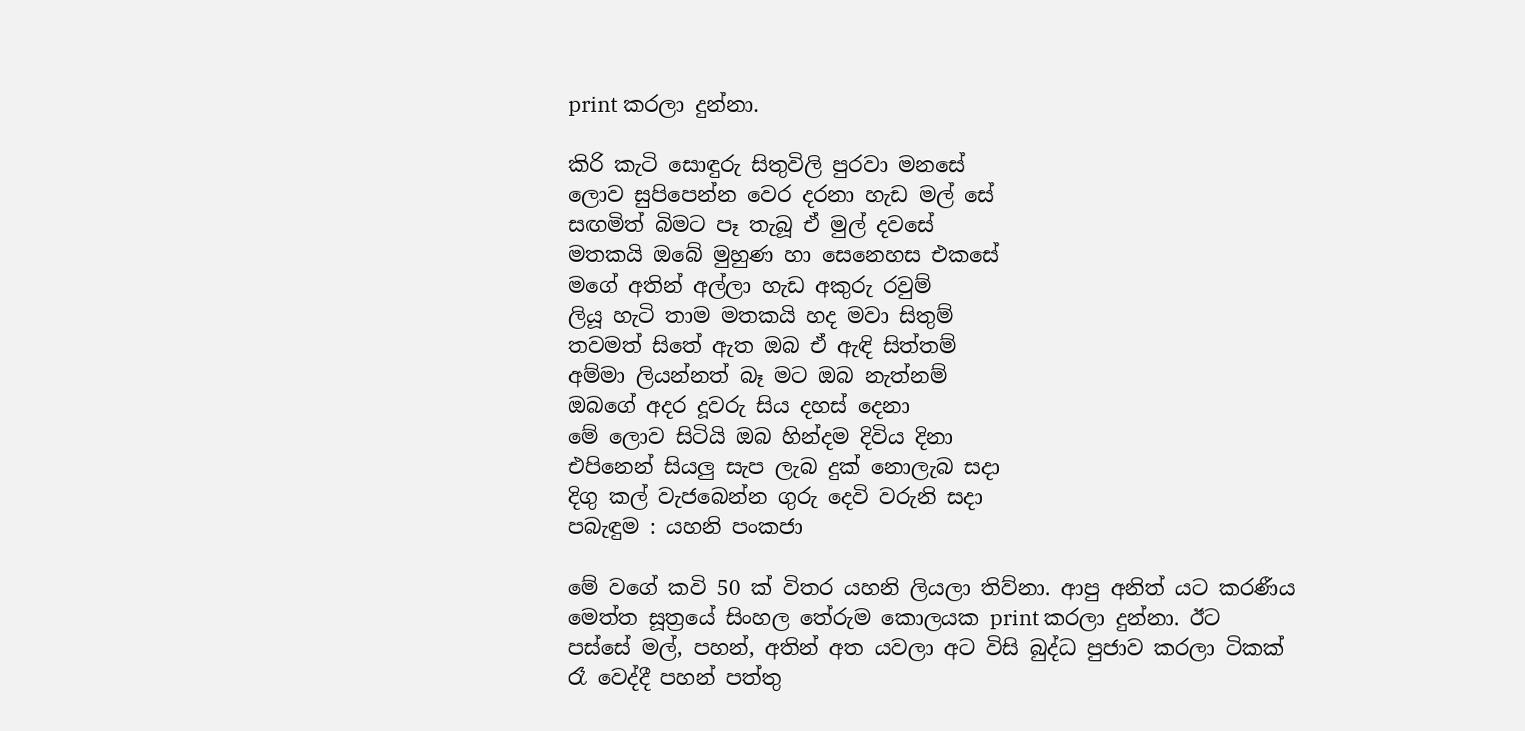print කරලා දුන්නා.

කිරි කැටි සොඳුරු සිතුවිලි පුරවා මනසේ
ලොව සුපිපෙන්න වෙර දරනා හැඩ මල් සේ
සඟමිත් බිමට පෑ තැබූ ඒ මුල් දවසේ
මතකයි ඔබේ මුහුණ හා සෙනෙහස එකසේ
මගේ අතින් අල්ලා හැඩ අකුරු රවුම්
ලියූ හැටි තාම මතකයි හද මවා සිතුම්
තවමත් සිතේ ඇත ඔබ ඒ ඇඳි සිත්තම්
අම්මා ලියන්නත් බෑ මට ඔබ නැත්නම්
ඔබගේ අදර දූවරු සිය දහස් දෙනා
මේ ලොව සිටියි ඔබ හින්දම දිවිය දිනා
එපිනෙන් සියලු සැප ලැබ දුක් නොලැබ සදා
දිගු කල් වැජබෙන්න ගුරු දෙවි වරුනි සදා
පබැඳුම : යහනි පංකජා

මේ වගේ කවි 50 ක් විත‍ර යහනි ලියලා තිව්නා. ආපු අනිත් යට කරණීය මෙත්ත සූත්‍රයේ සිංහල තේරුම කොලයක print කරලා දුන්නා. ඊට පස්සේ මල්, පහන්, අතින් අත යවලා අට විසි බුද්ධ පුජාව කරලා ටිකක් රෑ වෙද්දී පහන් පත්තු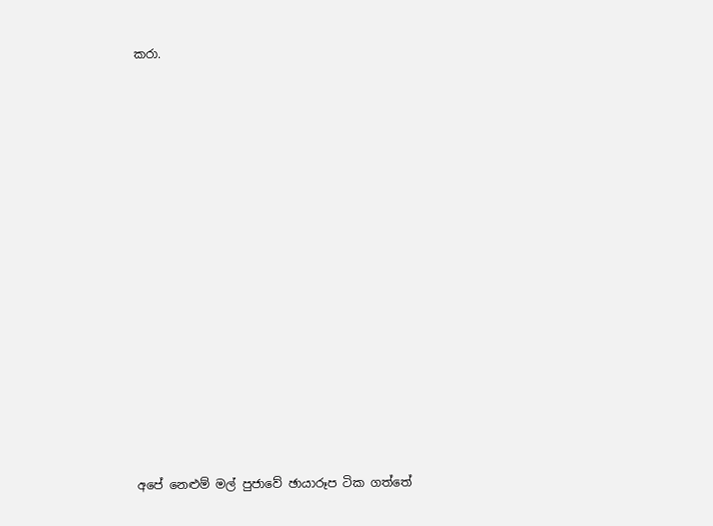කරා.
















අපේ නෙළුම් මල් පුජාවේ ඡායාරූප ටික ගත්තේ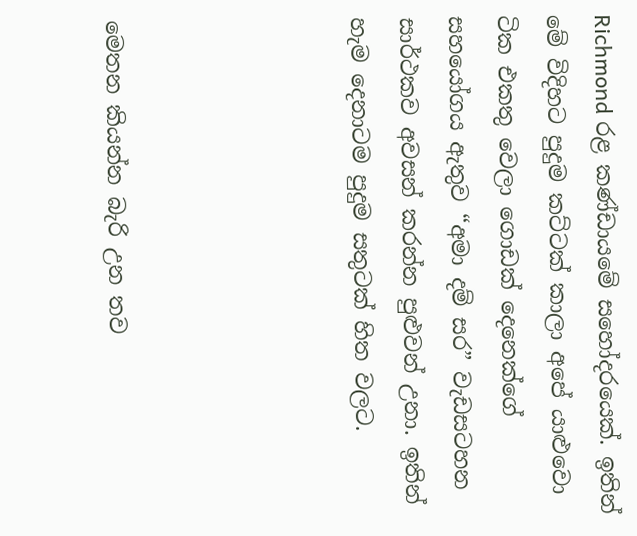Richmond රළ කණ්ඩායමේ සහෝදරයෙක්. ඉතින් මේ විදිහට පුදුම කට්ටක් කාලා අපේ යාළුවො ටික එකතු වෙලා ගොඩක් දෙනෙක්ගේ සහයෝගය ඇතුව “අමා දම් සර” වැඩසටහන සාර්ථකව අවසන් කරන්න පුළුවන් උනා. ඉතින් හැම දෙනාටම පුදුම සතුටක් හිත වලට.




මෙතන කියන්න බැරි උන තව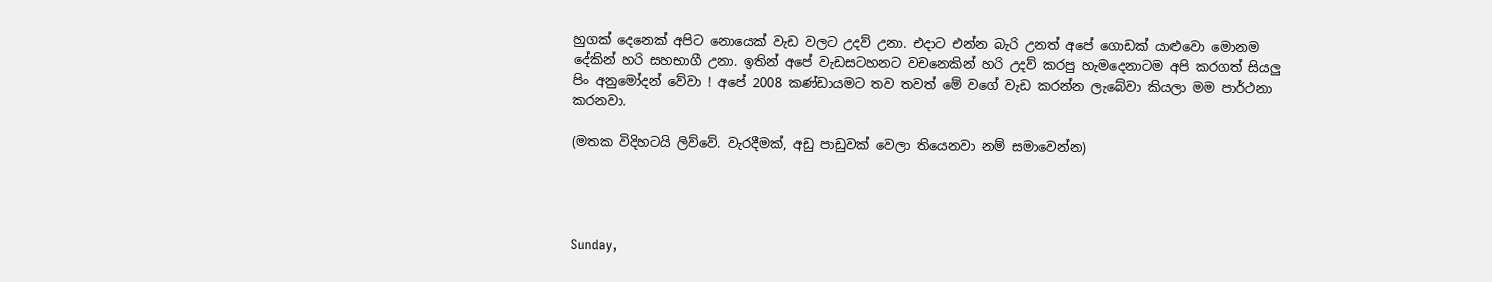හුගක් දෙනෙක් අපිට නොයෙක් වැඩ වලට උදව් උනා. එදාට එන්න බැරි උනත් අපේ ගොඩක් යාළුවො මොනම දේකින් හරි සහභාගී උනා. ඉතින් අපේ වැඩසටහනට වචනෙකින් හරි උදව් කරපු හැමදෙනාටම අපි කරගත් සියලු පිං අනුමෝදන් වේවා ! අපේ 2008 කණ්ඩායමට තව තවත් මේ වගේ වැඩ කරන්න ලැබේවා කියලා මම පාර්ථනා කරනවා.

(මතක විදිහටයි ලිව්වේ. වැරදීමක්, අඩු පාඩුවක් වෙලා තියෙනවා නම් සමාවෙන්න)




Sunday,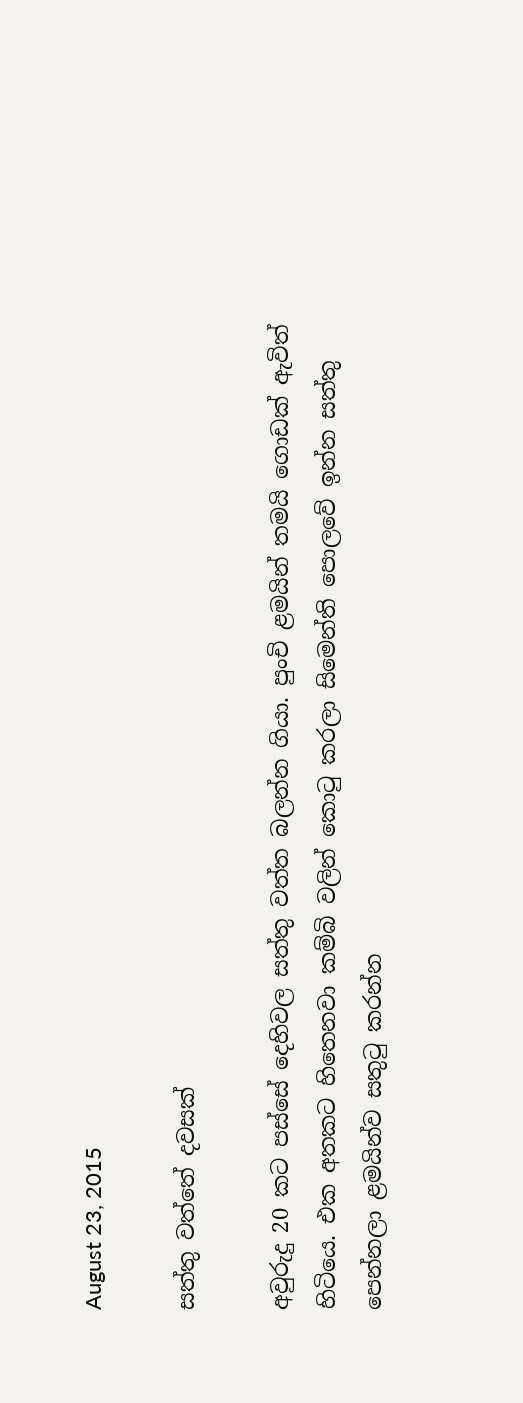August 23, 2015

සත්තු වත්තේ දවසක්

අවුරුදු 20 කට පස්සේ දෙහිවල සත්තු වත්ත බලන්න ගියා. පුංචි ළමයින් තමයි ගොඩක් ඇවිත් හිටියෙ. එක අතකට හිතෙනවා කම්බි වලින් කොටු කරලා සිමෙන්ති පොලවේ ඉන්න සත්තු පෙන්නලා ළමයින්ව සතුටු කරන්න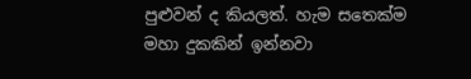පුළුවන් ද කියලත්. හැම සතෙක්ම මහා දුකකින් ඉන්නවා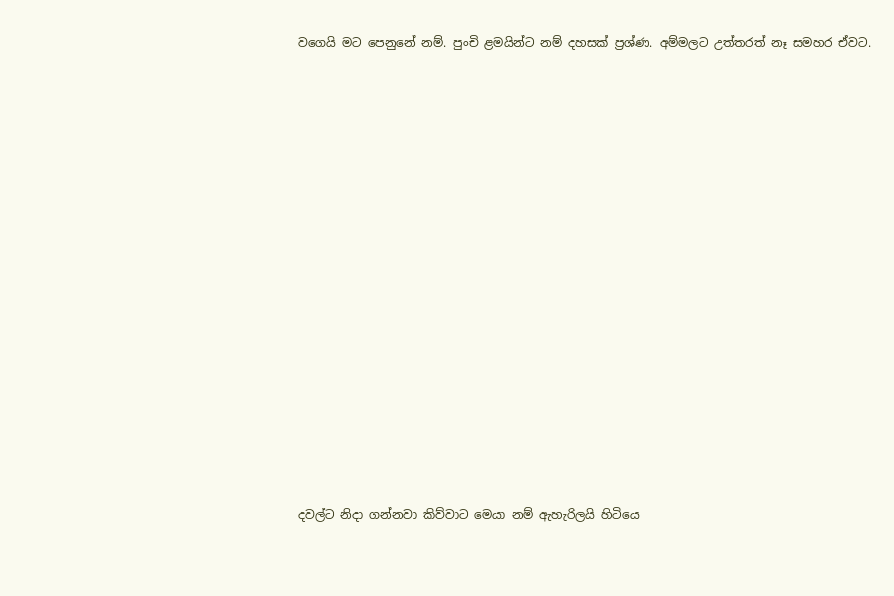වගෙයි මට පෙනුනේ නම්. පුංචි ළමයින්ට නම් දහසක් ප්‍රශ්ණ. අම්මලට උත්තරත් නෑ සමහර ඒවට.
















දවල්ට නිදා ගන්නවා කිව්වාට මෙයා නම් ඇහැරිලයි හිටියෙ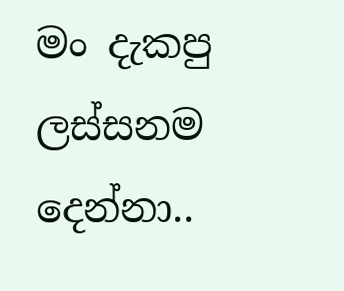මං දැකපු ලස්සනම දෙන්නා..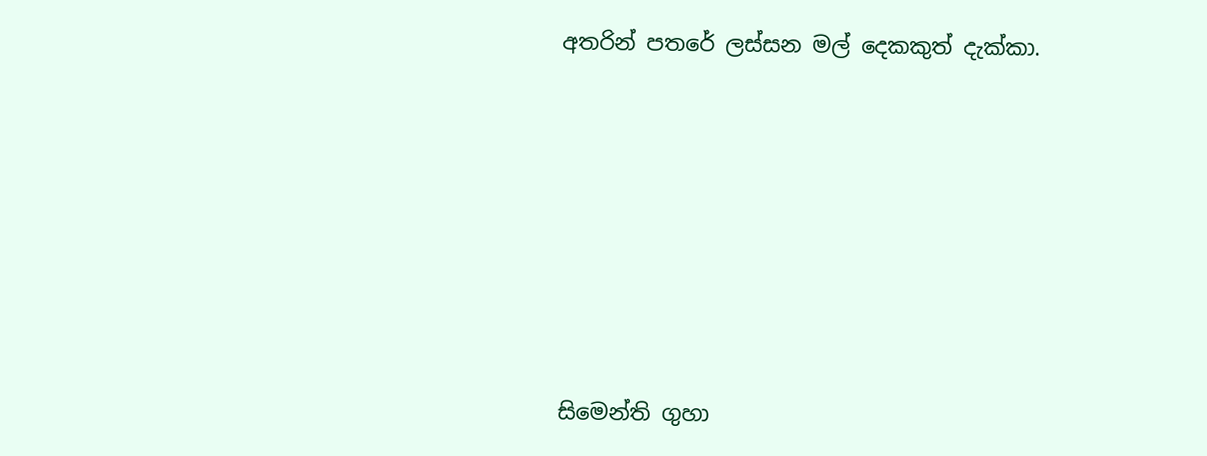අතරින් පතරේ ලස්සන මල් දෙකකුත් දැක්කා.








සිමෙන්ති ගුහා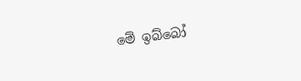මේ ඉබ්බෝ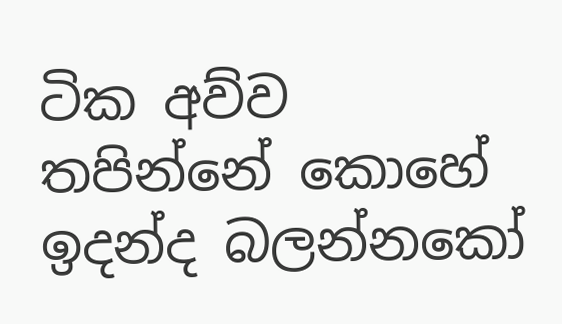ටික අව්ව තපින්නේ කොහේ ඉදන්ද බලන්නකෝ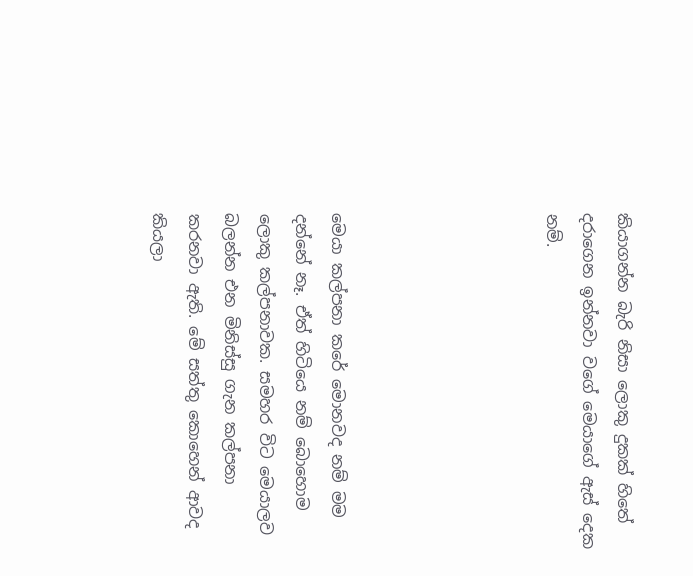කියාගන්න බැරි නිසා ලොකු දුකක් හිතේ දරාගෙන ඉන්නවා වගේ මෙයාගේ ඇස් දෙක නම්.





මෙයා කල්පනා කරේ මොනවද නම් මම දන්නේ නෑ. ඒත් හිටියෙ නම් බොහොම ලොකු කල්පනාවක. සමහර විට මෙයාලව බලන්න එන මිනිස්සු ගැන කල්පනා කරනවා ඇති. මේ සත්තු කොහෙන් ආවද කියලා